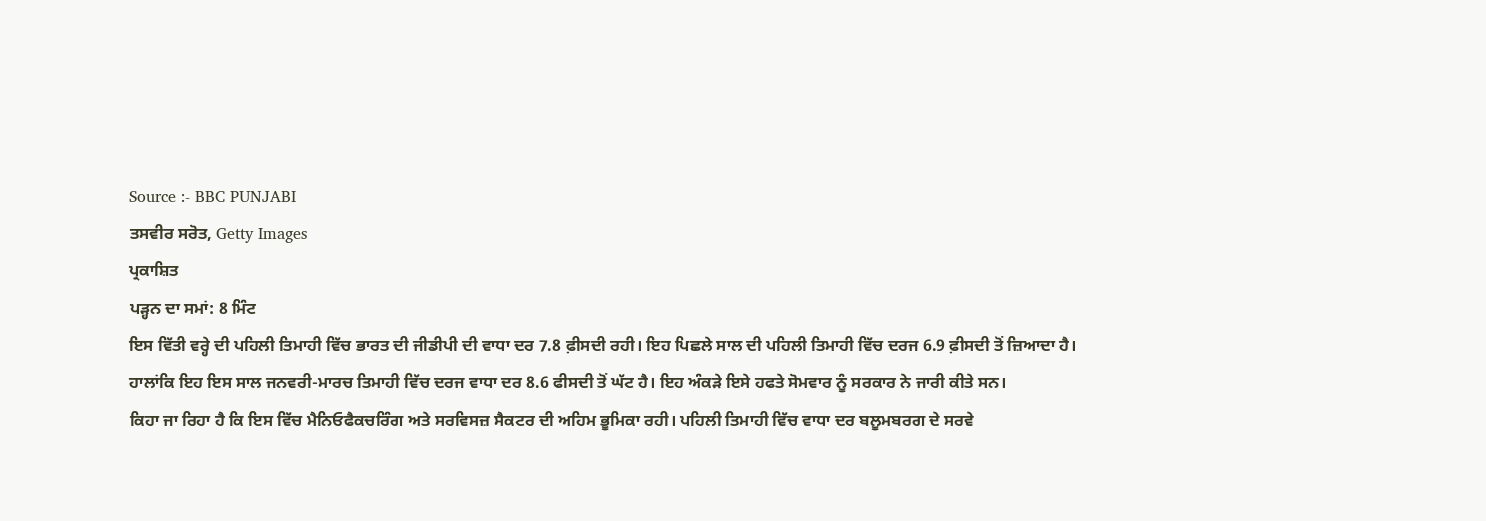Source :- BBC PUNJABI
ਤਸਵੀਰ ਸਰੋਤ, Getty Images
ਪ੍ਰਕਾਸ਼ਿਤ
ਪੜ੍ਹਨ ਦਾ ਸਮਾਂ: 8 ਮਿੰਟ
ਇਸ ਵਿੱਤੀ ਵਰ੍ਹੇ ਦੀ ਪਹਿਲੀ ਤਿਮਾਹੀ ਵਿੱਚ ਭਾਰਤ ਦੀ ਜੀਡੀਪੀ ਦੀ ਵਾਧਾ ਦਰ 7.8 ਫ਼ੀਸਦੀ ਰਹੀ। ਇਹ ਪਿਛਲੇ ਸਾਲ ਦੀ ਪਹਿਲੀ ਤਿਮਾਹੀ ਵਿੱਚ ਦਰਜ 6.9 ਫ਼ੀਸਦੀ ਤੋਂ ਜ਼ਿਆਦਾ ਹੈ।
ਹਾਲਾਂਕਿ ਇਹ ਇਸ ਸਾਲ ਜਨਵਰੀ-ਮਾਰਚ ਤਿਮਾਹੀ ਵਿੱਚ ਦਰਜ ਵਾਧਾ ਦਰ 8.6 ਫੀਸਦੀ ਤੋਂ ਘੱਟ ਹੈ। ਇਹ ਅੰਕੜੇ ਇਸੇ ਹਫਤੇ ਸੋਮਵਾਰ ਨੂੰ ਸਰਕਾਰ ਨੇ ਜਾਰੀ ਕੀਤੇ ਸਨ।
ਕਿਹਾ ਜਾ ਰਿਹਾ ਹੈ ਕਿ ਇਸ ਵਿੱਚ ਮੈਨਿਓਫੈਕਚਰਿੰਗ ਅਤੇ ਸਰਵਿਸਜ਼ ਸੈਕਟਰ ਦੀ ਅਹਿਮ ਭੂਮਿਕਾ ਰਹੀ। ਪਹਿਲੀ ਤਿਮਾਹੀ ਵਿੱਚ ਵਾਧਾ ਦਰ ਬਲੂਮਬਰਗ ਦੇ ਸਰਵੇ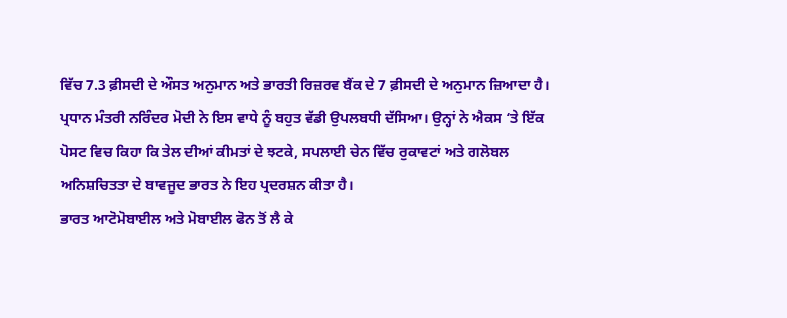ਵਿੱਚ 7.3 ਫ਼ੀਸਦੀ ਦੇ ਔਸਤ ਅਨੁਮਾਨ ਅਤੇ ਭਾਰਤੀ ਰਿਜ਼ਰਵ ਬੈਂਕ ਦੇ 7 ਫ਼ੀਸਦੀ ਦੇ ਅਨੁਮਾਨ ਜ਼ਿਆਦਾ ਹੈ।
ਪ੍ਰਧਾਨ ਮੰਤਰੀ ਨਰਿੰਦਰ ਮੋਦੀ ਨੇ ਇਸ ਵਾਧੇ ਨੂੰ ਬਹੁਤ ਵੱਡੀ ਉਪਲਬਧੀ ਦੱਸਿਆ। ਉਨ੍ਹਾਂ ਨੇ ਐਕਸ ‘ਤੇ ਇੱਕ ਪੋਸਟ ਵਿਚ ਕਿਹਾ ਕਿ ਤੇਲ ਦੀਆਂ ਕੀਮਤਾਂ ਦੇ ਝਟਕੇ, ਸਪਲਾਈ ਚੇਨ ਵਿੱਚ ਰੁਕਾਵਟਾਂ ਅਤੇ ਗਲੋਬਲ ਅਨਿਸ਼ਚਿਤਤਾ ਦੇ ਬਾਵਜੂਦ ਭਾਰਤ ਨੇ ਇਹ ਪ੍ਰਦਰਸ਼ਨ ਕੀਤਾ ਹੈ।
ਭਾਰਤ ਆਟੋਮੋਬਾਈਲ ਅਤੇ ਮੋਬਾਈਲ ਫੋਨ ਤੋਂ ਲੈ ਕੇ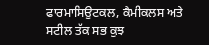ਫਾਰਮਾਸਿਉਟਕਲ, ਕੈਮੀਕਲਸ ਅਤੇ ਸਟੀਲ ਤੱਕ ਸਭ ਕੁਝ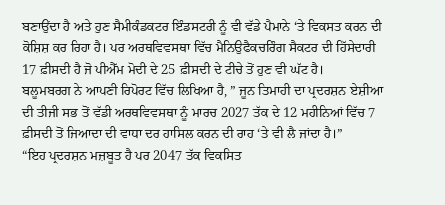ਬਣਾਉਂਦਾ ਹੈ ਅਤੇ ਹੁਣ ਸੈਮੀਕੰਡਕਟਰ ਇੰਡਸਟਰੀ ਨੂੰ ਵੀ ਵੱਡੇ ਪੈਮਾਨੇ ‘ਤੇ ਵਿਕਸਤ ਕਰਨ ਦੀ ਕੋਸ਼ਿਸ਼ ਕਰ ਰਿਹਾ ਹੈ। ਪਰ ਅਰਥਵਿਵਸਥਾ ਵਿੱਚ ਮੈਨਿਉਫੈਕਚਰਿੰਗ ਸੈਕਟਰ ਦੀ ਹਿੱਸੇਦਾਰੀ 17 ਫ਼ੀਸਦੀ ਹੈ ਜੋ ਪੀਐੱਮ ਮੋਦੀ ਦੇ 25 ਫ਼ੀਸਦੀ ਦੇ ਟੀਚੇ ਤੋਂ ਹੁਣ ਵੀ ਘੱਟ ਹੈ।
ਬਲੂਮਬਰਗ ਨੇ ਆਪਣੀ ਰਿਪੋਰਟ ਵਿੱਚ ਲਿਖਿਆ ਹੈ, ” ਜੂਨ ਤਿਮਾਹੀ ਦਾ ਪ੍ਰਦਰਸ਼ਨ ਏਸ਼ੀਆ ਦੀ ਤੀਜੀ ਸਭ ਤੋਂ ਵੱਡੀ ਅਰਥਵਿਵਸਥਾ ਨੂੰ ਮਾਰਚ 2027 ਤੱਕ ਦੇ 12 ਮਹੀਨਿਆਂ ਵਿੱਚ 7 ਫ਼ੀਸਦੀ ਤੋਂ ਜਿਆਦਾ ਦੀ ਵਾਧਾ ਦਰ ਹਾਸਿਲ ਕਰਨ ਦੀ ਰਾਹ ‘ਤੇ ਵੀ ਲੈ ਜਾਂਦਾ ਹੈ।”
“ਇਹ ਪ੍ਰਦਰਸ਼ਨ ਮਜ਼ਬੂਤ ਹੈ ਪਰ 2047 ਤੱਕ ਵਿਕਸਿਤ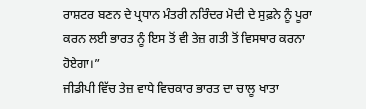ਰਾਸ਼ਟਰ ਬਣਨ ਦੇ ਪ੍ਰਧਾਨ ਮੰਤਰੀ ਨਰਿੰਦਰ ਮੋਦੀ ਦੇ ਸੁਫ਼ਨੇ ਨੂੰ ਪੂਰਾ ਕਰਨ ਲਈ ਭਾਰਤ ਨੂੰ ਇਸ ਤੋਂ ਵੀ ਤੇਜ਼ ਗਤੀ ਤੋਂ ਵਿਸਥਾਰ ਕਰਨਾ ਹੋਏਗਾ।”
ਜੀਡੀਪੀ ਵਿੱਚ ਤੇਜ਼ ਵਾਧੇ ਵਿਚਕਾਰ ਭਾਰਤ ਦਾ ਚਾਲੂ ਖਾਤਾ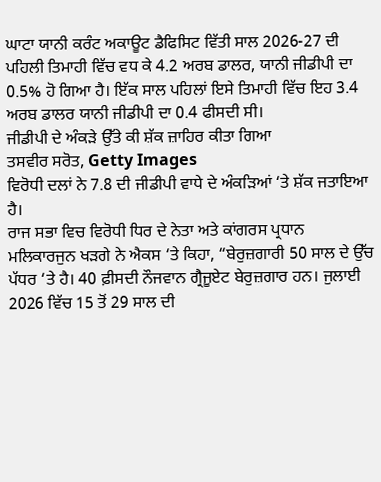ਘਾਟਾ ਯਾਨੀ ਕਰੰਟ ਅਕਾਊਟ ਡੈਫਿਸਿਟ ਵਿੱਤੀ ਸਾਲ 2026-27 ਦੀ ਪਹਿਲੀ ਤਿਮਾਹੀ ਵਿੱਚ ਵਧ ਕੇ 4.2 ਅਰਬ ਡਾਲਰ, ਯਾਨੀ ਜੀਡੀਪੀ ਦਾ 0.5% ਹੋ ਗਿਆ ਹੈ। ਇੱਕ ਸਾਲ ਪਹਿਲਾਂ ਇਸੇ ਤਿਮਾਹੀ ਵਿੱਚ ਇਹ 3.4 ਅਰਬ ਡਾਲਰ ਯਾਨੀ ਜੀਡੀਪੀ ਦਾ 0.4 ਫੀਸਦੀ ਸੀ।
ਜੀਡੀਪੀ ਦੇ ਅੰਕੜੇ ਉੱਤੇ ਕੀ ਸ਼ੱਕ ਜ਼ਾਹਿਰ ਕੀਤਾ ਗਿਆ
ਤਸਵੀਰ ਸਰੋਤ, Getty Images
ਵਿਰੋਧੀ ਦਲਾਂ ਨੇ 7.8 ਦੀ ਜੀਡੀਪੀ ਵਾਧੇ ਦੇ ਅੰਕੜਿਆਂ ‘ਤੇ ਸ਼ੱਕ ਜਤਾਇਆ ਹੈ।
ਰਾਜ ਸਭਾ ਵਿਚ ਵਿਰੋਧੀ ਧਿਰ ਦੇ ਨੇਤਾ ਅਤੇ ਕਾਂਗਰਸ ਪ੍ਰਧਾਨ ਮਲਿਕਾਰਜੁਨ ਖੜਗੇ ਨੇ ਐਕਸ ‘ਤੇ ਕਿਹਾ, “ਬੇਰੁਜ਼ਗਾਰੀ 50 ਸਾਲ ਦੇ ਉੱਚ ਪੱਧਰ ‘ਤੇ ਹੈ। 40 ਫ਼ੀਸਦੀ ਨੌਜਵਾਨ ਗ੍ਰੈਜੂਏਟ ਬੇਰੁਜ਼ਗਾਰ ਹਨ। ਜੁਲਾਈ 2026 ਵਿੱਚ 15 ਤੋਂ 29 ਸਾਲ ਦੀ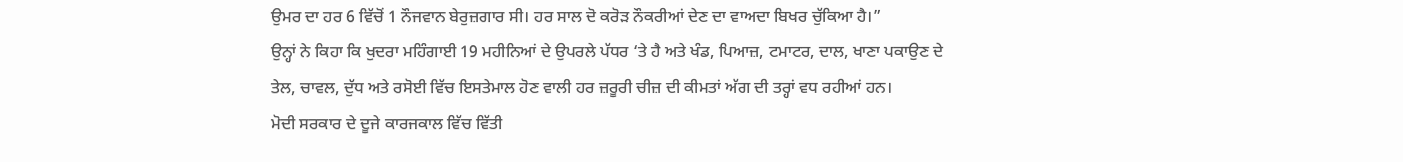ਉਮਰ ਦਾ ਹਰ 6 ਵਿੱਚੋਂ 1 ਨੌਜਵਾਨ ਬੇਰੁਜ਼ਗਾਰ ਸੀ। ਹਰ ਸਾਲ ਦੋ ਕਰੋੜ ਨੌਕਰੀਆਂ ਦੇਣ ਦਾ ਵਾਅਦਾ ਬਿਖਰ ਚੁੱਕਿਆ ਹੈ।”
ਉਨ੍ਹਾਂ ਨੇ ਕਿਹਾ ਕਿ ਖੁਦਰਾ ਮਹਿੰਗਾਈ 19 ਮਹੀਨਿਆਂ ਦੇ ਉਪਰਲੇ ਪੱਧਰ ‘ਤੇ ਹੈ ਅਤੇ ਖੰਡ, ਪਿਆਜ਼, ਟਮਾਟਰ, ਦਾਲ, ਖਾਣਾ ਪਕਾਉਣ ਦੇ ਤੇਲ, ਚਾਵਲ, ਦੁੱਧ ਅਤੇ ਰਸੋਈ ਵਿੱਚ ਇਸਤੇਮਾਲ ਹੋਣ ਵਾਲੀ ਹਰ ਜ਼ਰੂਰੀ ਚੀਜ਼ ਦੀ ਕੀਮਤਾਂ ਅੱਗ ਦੀ ਤਰ੍ਹਾਂ ਵਧ ਰਹੀਆਂ ਹਨ।
ਮੋਦੀ ਸਰਕਾਰ ਦੇ ਦੂਜੇ ਕਾਰਜਕਾਲ ਵਿੱਚ ਵਿੱਤੀ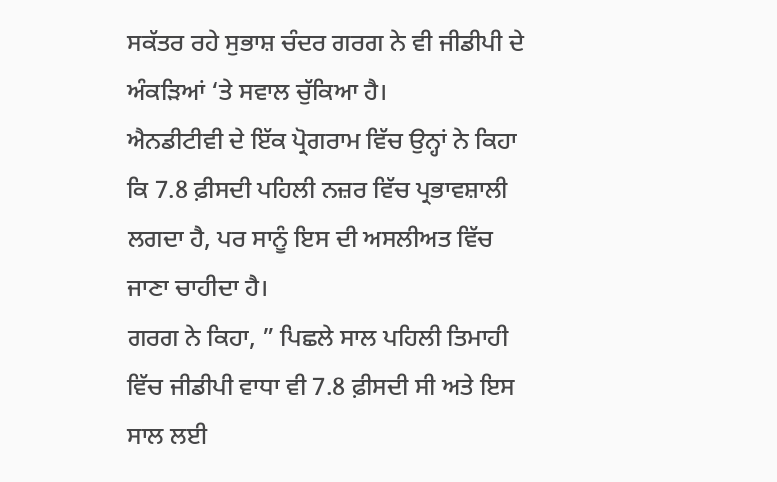ਸਕੱਤਰ ਰਹੇ ਸੁਭਾਸ਼ ਚੰਦਰ ਗਰਗ ਨੇ ਵੀ ਜੀਡੀਪੀ ਦੇ ਅੰਕੜਿਆਂ ‘ਤੇ ਸਵਾਲ ਚੁੱਕਿਆ ਹੈ।
ਐਨਡੀਟੀਵੀ ਦੇ ਇੱਕ ਪ੍ਰੋਗਰਾਮ ਵਿੱਚ ਉਨ੍ਹਾਂ ਨੇ ਕਿਹਾ ਕਿ 7.8 ਫ਼ੀਸਦੀ ਪਹਿਲੀ ਨਜ਼ਰ ਵਿੱਚ ਪ੍ਰਭਾਵਸ਼ਾਲੀ ਲਗਦਾ ਹੈ, ਪਰ ਸਾਨੂੰ ਇਸ ਦੀ ਅਸਲੀਅਤ ਵਿੱਚ ਜਾਣਾ ਚਾਹੀਦਾ ਹੈ।
ਗਰਗ ਨੇ ਕਿਹਾ, ” ਪਿਛਲੇ ਸਾਲ ਪਹਿਲੀ ਤਿਮਾਹੀ ਵਿੱਚ ਜੀਡੀਪੀ ਵਾਧਾ ਵੀ 7.8 ਫ਼ੀਸਦੀ ਸੀ ਅਤੇ ਇਸ ਸਾਲ ਲਈ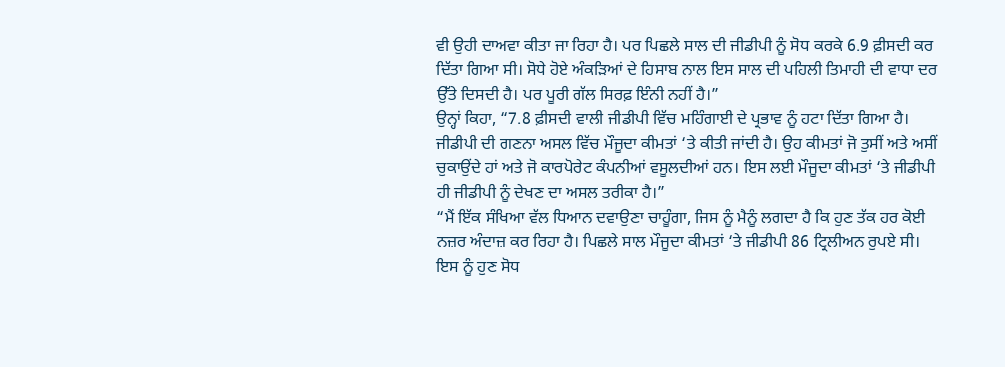ਵੀ ਉਹੀ ਦਾਅਵਾ ਕੀਤਾ ਜਾ ਰਿਹਾ ਹੈ। ਪਰ ਪਿਛਲੇ ਸਾਲ ਦੀ ਜੀਡੀਪੀ ਨੂੰ ਸੋਧ ਕਰਕੇ 6.9 ਫ਼ੀਸਦੀ ਕਰ ਦਿੱਤਾ ਗਿਆ ਸੀ। ਸੋਧੇ ਹੋਏ ਅੰਕੜਿਆਂ ਦੇ ਹਿਸਾਬ ਨਾਲ ਇਸ ਸਾਲ ਦੀ ਪਹਿਲੀ ਤਿਮਾਹੀ ਦੀ ਵਾਧਾ ਦਰ ਉੱਤੇ ਦਿਸਦੀ ਹੈ। ਪਰ ਪੂਰੀ ਗੱਲ ਸਿਰਫ਼ ਇੰਨੀ ਨਹੀਂ ਹੈ।”
ਉਨ੍ਹਾਂ ਕਿਹਾ, “7.8 ਫ਼ੀਸਦੀ ਵਾਲੀ ਜੀਡੀਪੀ ਵਿੱਚ ਮਹਿੰਗਾਈ ਦੇ ਪ੍ਰਭਾਵ ਨੂੰ ਹਟਾ ਦਿੱਤਾ ਗਿਆ ਹੈ। ਜੀਡੀਪੀ ਦੀ ਗਣਨਾ ਅਸਲ ਵਿੱਚ ਮੌਜੂਦਾ ਕੀਮਤਾਂ ‘ਤੇ ਕੀਤੀ ਜਾਂਦੀ ਹੈ। ਉਹ ਕੀਮਤਾਂ ਜੋ ਤੁਸੀਂ ਅਤੇ ਅਸੀਂ ਚੁਕਾਉਂਦੇ ਹਾਂ ਅਤੇ ਜੋ ਕਾਰਪੋਰੇਟ ਕੰਪਨੀਆਂ ਵਸੂਲਦੀਆਂ ਹਨ। ਇਸ ਲਈ ਮੌਜੂਦਾ ਕੀਮਤਾਂ ‘ਤੇ ਜੀਡੀਪੀ ਹੀ ਜੀਡੀਪੀ ਨੂੰ ਦੇਖਣ ਦਾ ਅਸਲ ਤਰੀਕਾ ਹੈ।”
“ਮੈਂ ਇੱਕ ਸੰਖਿਆ ਵੱਲ ਧਿਆਨ ਦਵਾਉਣਾ ਚਾਹੂੰਗਾ, ਜਿਸ ਨੂੰ ਮੈਨੂੰ ਲਗਦਾ ਹੈ ਕਿ ਹੁਣ ਤੱਕ ਹਰ ਕੋਈ ਨਜ਼ਰ ਅੰਦਾਜ਼ ਕਰ ਰਿਹਾ ਹੈ। ਪਿਛਲੇ ਸਾਲ ਮੌਜੂਦਾ ਕੀਮਤਾਂ ‘ਤੇ ਜੀਡੀਪੀ 86 ਟ੍ਰਿਲੀਅਨ ਰੁਪਏ ਸੀ। ਇਸ ਨੂੰ ਹੁਣ ਸੋਧ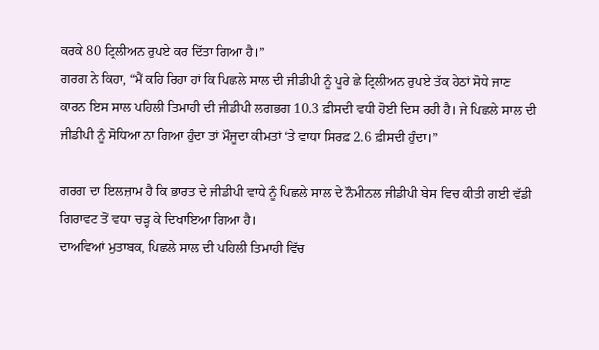ਕਰਕੇ 80 ਟ੍ਰਿਲੀਅਨ ਰੁਪਏ ਕਰ ਦਿੱਤਾ ਗਿਆ ਹੈ।”
ਗਰਗ ਨੇ ਕਿਹਾ, “ਮੈਂ ਕਹਿ ਰਿਹਾ ਹਾਂ ਕਿ ਪਿਛਲੇ ਸਾਲ ਦੀ ਜੀਡੀਪੀ ਨੂੰ ਪੂਰੇ ਛੇ ਟ੍ਰਿਲੀਅਨ ਰੁਪਏ ਤੱਕ ਹੇਠਾਂ ਸੋਧੇ ਜਾਣ ਕਾਰਨ ਇਸ ਸਾਲ ਪਹਿਲੀ ਤਿਮਾਹੀ ਦੀ ਜੀਡੀਪੀ ਲਗਭਗ 10.3 ਫ਼ੀਸਦੀ ਵਧੀ ਹੋਈ ਦਿਸ ਰਹੀ ਹੈ। ਜੇ ਪਿਛਲੇ ਸਾਲ ਦੀ ਜੀਡੀਪੀ ਨੂੰ ਸੋਧਿਆ ਨਾ ਗਿਆ ਹੁੰਦਾ ਤਾਂ ਮੌਜੂਦਾ ਕੀਮਤਾਂ ‘ਤੇ ਵਾਧਾ ਸਿਰਫ਼ 2.6 ਫ਼ੀਸਦੀ ਹੁੰਦਾ।”

ਗਰਗ ਦਾ ਇਲਜ਼ਾਮ ਹੈ ਕਿ ਭਾਰਤ ਦੇ ਜੀਡੀਪੀ ਵਾਧੇ ਨੂੰ ਪਿਛਲੇ ਸਾਲ ਦੇ ਨੌਮੀਨਲ ਜੀਡੀਪੀ ਬੇਸ ਵਿਚ ਕੀਤੀ ਗਈ ਵੱਡੀ ਗਿਰਾਵਟ ਤੋਂ ਵਧਾ ਚੜ੍ਹ ਕੇ ਦਿਖਾਇਆ ਗਿਆ ਹੈ।
ਦਾਅਵਿਆਂ ਮੁਤਾਬਕ, ਪਿਛਲੇ ਸਾਲ ਦੀ ਪਹਿਲੀ ਤਿਮਾਹੀ ਵਿੱਚ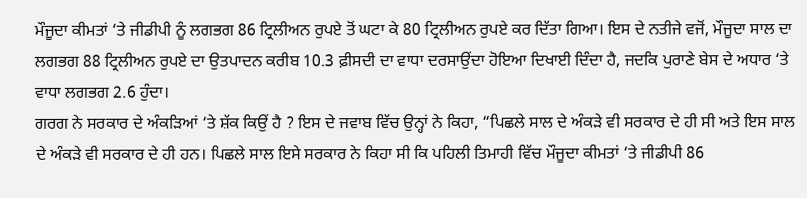ਮੌਜੂਦਾ ਕੀਮਤਾਂ ‘ਤੇ ਜੀਡੀਪੀ ਨੂੰ ਲਗਭਗ 86 ਟ੍ਰਿਲੀਅਨ ਰੁਪਏ ਤੋਂ ਘਟਾ ਕੇ 80 ਟ੍ਰਿਲੀਅਨ ਰੁਪਏ ਕਰ ਦਿੱਤਾ ਗਿਆ। ਇਸ ਦੇ ਨਤੀਜੇ ਵਜੋਂ, ਮੌਜੂਦਾ ਸਾਲ ਦਾ ਲਗਭਗ 88 ਟ੍ਰਿਲੀਅਨ ਰੁਪਏ ਦਾ ਉਤਪਾਦਨ ਕਰੀਬ 10.3 ਫ਼ੀਸਦੀ ਦਾ ਵਾਧਾ ਦਰਸਾਉਂਦਾ ਹੋਇਆ ਦਿਖਾਈ ਦਿੰਦਾ ਹੈ, ਜਦਕਿ ਪੁਰਾਣੇ ਬੇਸ ਦੇ ਅਧਾਰ ‘ਤੇ ਵਾਧਾ ਲਗਭਗ 2.6 ਹੁੰਦਾ।
ਗਰਗ ਨੇ ਸਰਕਾਰ ਦੇ ਅੰਕੜਿਆਂ ‘ਤੇ ਸ਼ੱਕ ਕਿਉਂ ਹੈ ? ਇਸ ਦੇ ਜਵਾਬ ਵਿੱਚ ਉਨ੍ਹਾਂ ਨੇ ਕਿਹਾ, “ਪਿਛਲੇ ਸਾਲ ਦੇ ਅੰਕੜੇ ਵੀ ਸਰਕਾਰ ਦੇ ਹੀ ਸੀ ਅਤੇ ਇਸ ਸਾਲ ਦੇ ਅੰਕੜੇ ਵੀ ਸਰਕਾਰ ਦੇ ਹੀ ਹਨ। ਪਿਛਲੇ ਸਾਲ ਇਸੇ ਸਰਕਾਰ ਨੇ ਕਿਹਾ ਸੀ ਕਿ ਪਹਿਲੀ ਤਿਮਾਹੀ ਵਿੱਚ ਮੌਜੂਦਾ ਕੀਮਤਾਂ ‘ਤੇ ਜੀਡੀਪੀ 86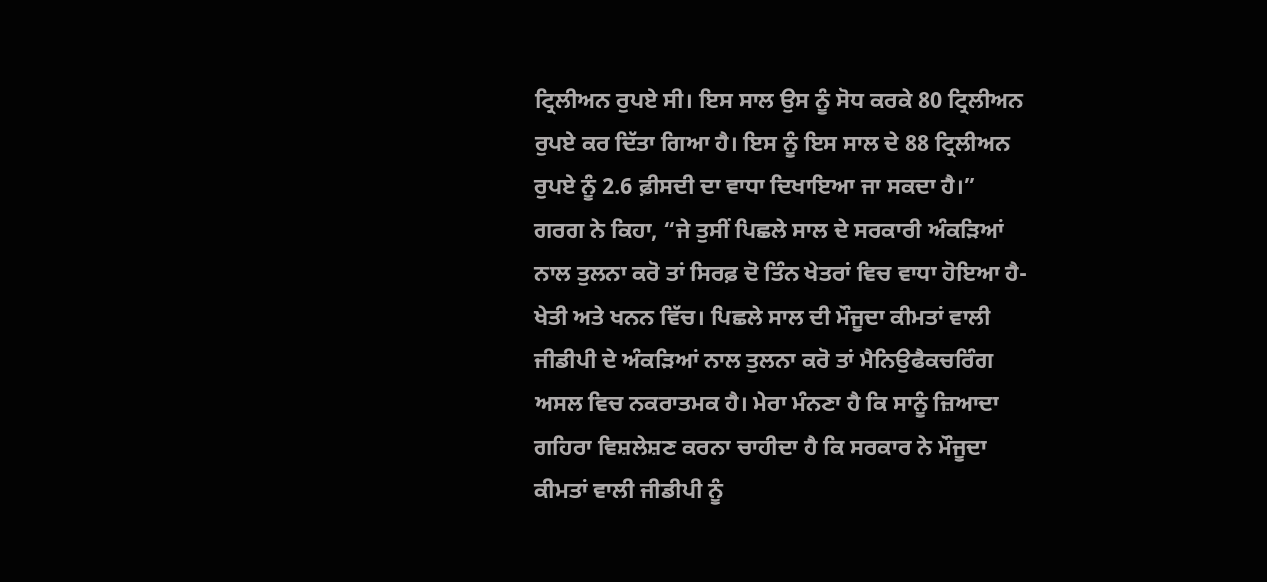ਟ੍ਰਿਲੀਅਨ ਰੁਪਏ ਸੀ। ਇਸ ਸਾਲ ਉਸ ਨੂੰ ਸੋਧ ਕਰਕੇ 80 ਟ੍ਰਿਲੀਅਨ ਰੁਪਏ ਕਰ ਦਿੱਤਾ ਗਿਆ ਹੈ। ਇਸ ਨੂੰ ਇਸ ਸਾਲ ਦੇ 88 ਟ੍ਰਿਲੀਅਨ ਰੁਪਏ ਨੂੰ 2.6 ਫ਼ੀਸਦੀ ਦਾ ਵਾਧਾ ਦਿਖਾਇਆ ਜਾ ਸਕਦਾ ਹੈ।”
ਗਰਗ ਨੇ ਕਿਹਾ, “ਜੇ ਤੁਸੀਂ ਪਿਛਲੇ ਸਾਲ ਦੇ ਸਰਕਾਰੀ ਅੰਕੜਿਆਂ ਨਾਲ ਤੁਲਨਾ ਕਰੋ ਤਾਂ ਸਿਰਫ਼ ਦੋ ਤਿੰਨ ਖੇਤਰਾਂ ਵਿਚ ਵਾਧਾ ਹੋਇਆ ਹੈ- ਖੇਤੀ ਅਤੇ ਖਨਨ ਵਿੱਚ। ਪਿਛਲੇ ਸਾਲ ਦੀ ਮੌਜੂਦਾ ਕੀਮਤਾਂ ਵਾਲੀ ਜੀਡੀਪੀ ਦੇ ਅੰਕੜਿਆਂ ਨਾਲ ਤੁਲਨਾ ਕਰੋ ਤਾਂ ਮੈਨਿਉਫੈਕਚਰਿੰਗ ਅਸਲ ਵਿਚ ਨਕਰਾਤਮਕ ਹੈ। ਮੇਰਾ ਮੰਨਣਾ ਹੈ ਕਿ ਸਾਨੂੰ ਜ਼ਿਆਦਾ ਗਹਿਰਾ ਵਿਸ਼ਲੇਸ਼ਣ ਕਰਨਾ ਚਾਹੀਦਾ ਹੈ ਕਿ ਸਰਕਾਰ ਨੇ ਮੌਜੂਦਾ ਕੀਮਤਾਂ ਵਾਲੀ ਜੀਡੀਪੀ ਨੂੰ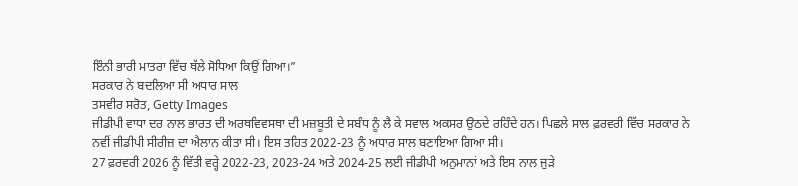ਇੰਨੀ ਭਾਰੀ ਮਾਤਰਾ ਵਿੱਚ ਥੱਲੇ ਸੋਧਿਆ ਕਿਉਂ ਗਿਆ।”
ਸਰਕਾਰ ਨੇ ਬਦਲਿਆ ਸੀ ਅਧਾਰ ਸਾਲ
ਤਸਵੀਰ ਸਰੋਤ, Getty Images
ਜੀਡੀਪੀ ਵਾਧਾ ਦਰ ਨਾਲ ਭਾਰਤ ਦੀ ਅਰਥਵਿਵਸਥਾ ਦੀ ਮਜ਼ਬੂਤੀ ਦੇ ਸਬੰਧ ਨੂੰ ਲੈ ਕੇ ਸਵਾਲ ਅਕਸਰ ਉਠਦੇ ਰਹਿੰਦੇ ਹਨ। ਪਿਛਲੇ ਸਾਲ ਫ਼ਰਵਰੀ ਵਿੱਚ ਸਰਕਾਰ ਨੇ ਨਵੀਂ ਜੀਡੀਪੀ ਸੀਰੀਜ਼ ਦਾ ਐਲਾਨ ਕੀਤਾ ਸੀ। ਇਸ ਤਹਿਤ 2022-23 ਨੂੰ ਅਧਾਰ ਸਾਲ ਬਣਾਇਆ ਗਿਆ ਸੀ।
27 ਫ਼ਰਵਰੀ 2026 ਨੂੰ ਵਿੱਤੀ ਵਰ੍ਹੇ 2022-23, 2023-24 ਅਤੇ 2024-25 ਲਈ ਜੀਡੀਪੀ ਅਨੁਮਾਨਾਂ ਅਤੇ ਇਸ ਨਾਲ ਜੁੜੇ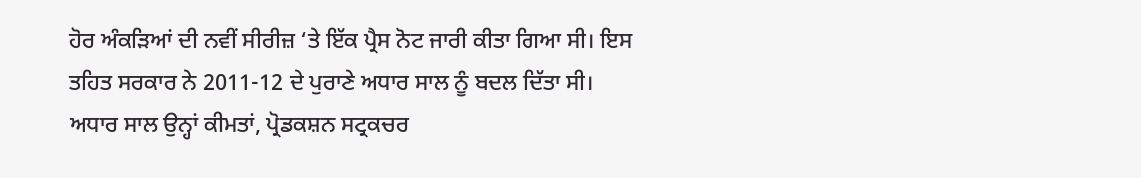ਹੋਰ ਅੰਕੜਿਆਂ ਦੀ ਨਵੀਂ ਸੀਰੀਜ਼ ‘ਤੇ ਇੱਕ ਪ੍ਰੈਸ ਨੋਟ ਜਾਰੀ ਕੀਤਾ ਗਿਆ ਸੀ। ਇਸ ਤਹਿਤ ਸਰਕਾਰ ਨੇ 2011-12 ਦੇ ਪੁਰਾਣੇ ਅਧਾਰ ਸਾਲ ਨੂੰ ਬਦਲ ਦਿੱਤਾ ਸੀ।
ਅਧਾਰ ਸਾਲ ਉਨ੍ਹਾਂ ਕੀਮਤਾਂ, ਪ੍ਰੋਡਕਸ਼ਨ ਸਟ੍ਰਕਚਰ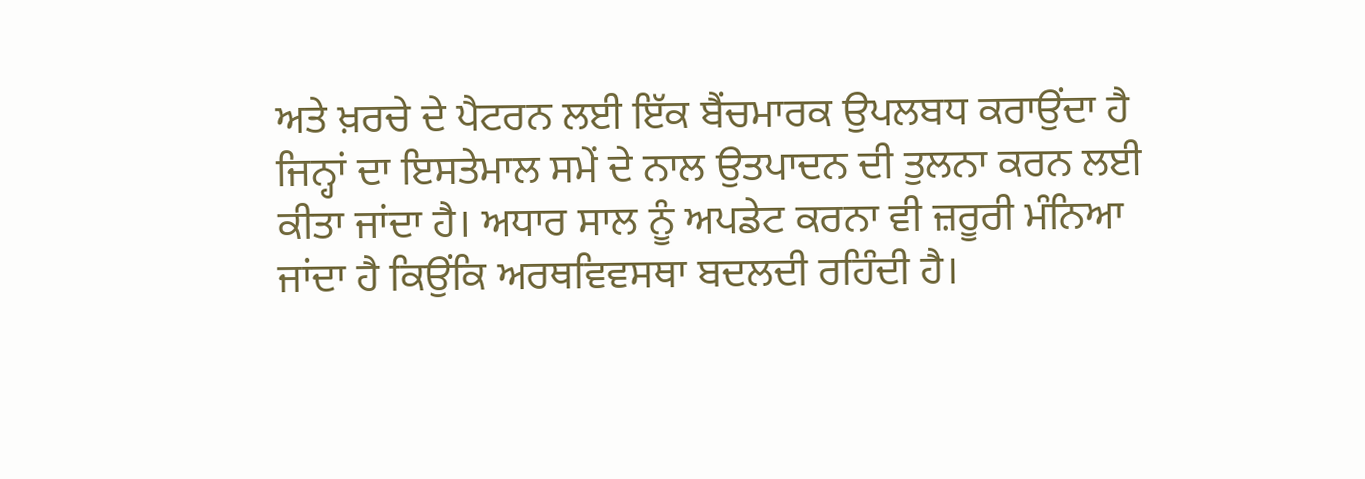ਅਤੇ ਖ਼ਰਚੇ ਦੇ ਪੈਟਰਨ ਲਈ ਇੱਕ ਬੈਂਚਮਾਰਕ ਉਪਲਬਧ ਕਰਾਉਂਦਾ ਹੈ ਜਿਨ੍ਹਾਂ ਦਾ ਇਸਤੇਮਾਲ ਸਮੇਂ ਦੇ ਨਾਲ ਉਤਪਾਦਨ ਦੀ ਤੁਲਨਾ ਕਰਨ ਲਈ ਕੀਤਾ ਜਾਂਦਾ ਹੈ। ਅਧਾਰ ਸਾਲ ਨੂੰ ਅਪਡੇਟ ਕਰਨਾ ਵੀ ਜ਼ਰੂਰੀ ਮੰਨਿਆ ਜਾਂਦਾ ਹੈ ਕਿਉਂਕਿ ਅਰਥਵਿਵਸਥਾ ਬਦਲਦੀ ਰਹਿੰਦੀ ਹੈ।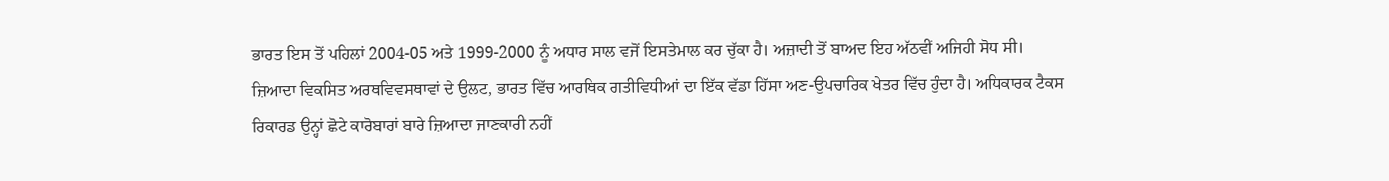ਭਾਰਤ ਇਸ ਤੋਂ ਪਹਿਲਾਂ 2004-05 ਅਤੇ 1999-2000 ਨੂੰ ਅਧਾਰ ਸਾਲ ਵਜੋਂ ਇਸਤੇਮਾਲ ਕਰ ਚੁੱਕਾ ਹੈ। ਅਜ਼ਾਦੀ ਤੋਂ ਬਾਅਦ ਇਹ ਅੱਠਵੀਂ ਅਜਿਹੀ ਸੋਧ ਸੀ।
ਜ਼ਿਆਦਾ ਵਿਕਸਿਤ ਅਰਥਵਿਵਸਥਾਵਾਂ ਦੇ ਉਲਟ, ਭਾਰਤ ਵਿੱਚ ਆਰਥਿਕ ਗਤੀਵਿਧੀਆਂ ਦਾ ਇੱਕ ਵੱਡਾ ਹਿੱਸਾ ਅਣ-ਉਪਚਾਰਿਕ ਖੇਤਰ ਵਿੱਚ ਹੁੰਦਾ ਹੈ। ਅਧਿਕਾਰਕ ਟੈਕਸ ਰਿਕਾਰਡ ਉਨ੍ਹਾਂ ਛੋਟੇ ਕਾਰੋਬਾਰਾਂ ਬਾਰੇ ਜ਼ਿਆਦਾ ਜਾਣਕਾਰੀ ਨਹੀਂ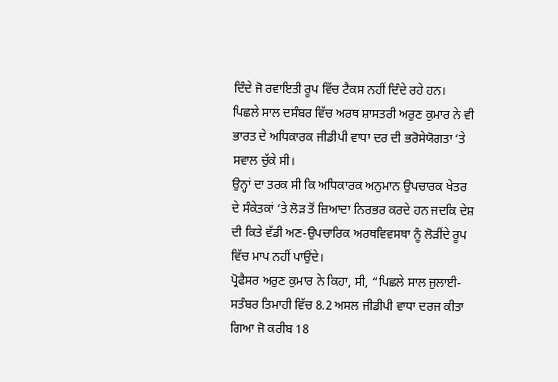ਦਿੰਦੇ ਜੋ ਰਵਾਇਤੀ ਰੂਪ ਵਿੱਚ ਟੈਕਸ ਨਹੀਂ ਦਿੰਦੇ ਰਹੇ ਹਨ।
ਪਿਛਲੇ ਸਾਲ ਦਸੰਬਰ ਵਿੱਚ ਅਰਥ ਸ਼ਾਸਤਰੀ ਅਰੁਣ ਕੁਮਾਰ ਨੇ ਵੀ ਭਾਰਤ ਦੇ ਅਧਿਕਾਰਕ ਜੀਡੀਪੀ ਵਾਧਾ ਦਰ ਦੀ ਭਰੋਸੇਯੋਗਤਾ ‘ਤੇ ਸਵਾਲ ਚੁੱਕੇ ਸੀ।
ਉਨ੍ਹਾਂ ਦਾ ਤਰਕ ਸੀ ਕਿ ਅਧਿਕਾਰਕ ਅਨੁਮਾਨ ਉਪਚਾਰਕ ਖੇਤਰ ਦੇ ਸੰਕੇਤਕਾਂ ‘ਤੇ ਲੋੜ ਤੋਂ ਜ਼ਿਆਦਾ ਨਿਰਭਰ ਕਰਦੇ ਹਨ ਜਦਕਿ ਦੇਸ਼ ਦੀ ਕਿਤੇ ਵੱਡੀ ਅਣ-ਉਪਚਾਰਿਕ ਅਰਥਵਿਵਸਥਾ ਨੂੰ ਲੋੜੀਂਦੇ ਰੂਪ ਵਿੱਚ ਮਾਪ ਨਹੀਂ ਪਾਉਂਦੇ।
ਪ੍ਰੋਫੈਸਰ ਅਰੁਣ ਕੁਮਾਰ ਨੇ ਕਿਹਾ, ਸੀ, “ਪਿਛਲੇ ਸਾਲ ਜੁਲਾਈ-ਸਤੰਬਰ ਤਿਮਾਹੀ ਵਿੱਚ 8.2 ਅਸਲ ਜੀਡੀਪੀ ਵਾਧਾ ਦਰਜ ਕੀਤਾ ਗਿਆ ਜੋ ਕਰੀਬ 18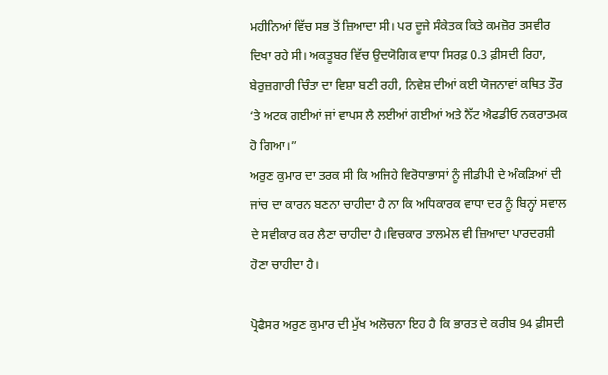ਮਹੀਨਿਆਂ ਵਿੱਚ ਸਭ ਤੋਂ ਜ਼ਿਆਦਾ ਸੀ। ਪਰ ਦੂਜੇ ਸੰਕੇਤਕ ਕਿਤੇ ਕਮਜ਼ੋਰ ਤਸਵੀਰ ਦਿਖਾ ਰਹੇ ਸੀ। ਅਕਤੂਬਰ ਵਿੱਚ ਉਦਯੋਗਿਕ ਵਾਧਾ ਸਿਰਫ਼ 0.3 ਫ਼ੀਸਦੀ ਰਿਹਾ, ਬੇਰੁਜ਼ਗਾਰੀ ਚਿੰਤਾ ਦਾ ਵਿਸ਼ਾ ਬਣੀ ਰਹੀ, ਨਿਵੇਸ਼ ਦੀਆਂ ਕਈ ਯੋਜਨਾਵਾਂ ਕਥਿਤ ਤੌਰ ‘ਤੇ ਅਟਕ ਗਈਆਂ ਜਾਂ ਵਾਪਸ ਲੈ ਲਈਆਂ ਗਈਆਂ ਅਤੇ ਨੈੱਟ ਐਫਡੀਓ ਨਕਰਾਤਮਕ ਹੋ ਗਿਆ।”
ਅਰੁਣ ਕੁਮਾਰ ਦਾ ਤਰਕ ਸੀ ਕਿ ਅਜਿਹੇ ਵਿਰੋਧਾਭਾਸਾਂ ਨੂੰ ਜੀਡੀਪੀ ਦੇ ਅੰਕੜਿਆਂ ਦੀ ਜਾਂਚ ਦਾ ਕਾਰਨ ਬਣਨਾ ਚਾਹੀਦਾ ਹੈ ਨਾ ਕਿ ਅਧਿਕਾਰਕ ਵਾਧਾ ਦਰ ਨੂੰ ਬਿਨ੍ਹਾਂ ਸਵਾਲ ਦੇ ਸਵੀਕਾਰ ਕਰ ਲੈਣਾ ਚਾਹੀਦਾ ਹੈ।ਵਿਚਕਾਰ ਤਾਲਮੇਲ ਵੀ ਜ਼ਿਆਦਾ ਪਾਰਦਰਸ਼ੀ ਹੋਣਾ ਚਾਹੀਦਾ ਹੈ।

ਪ੍ਰੋਫੈਸਰ ਅਰੁਣ ਕੁਮਾਰ ਦੀ ਮੁੱਖ ਅਲੋਚਨਾ ਇਹ ਹੈ ਕਿ ਭਾਰਤ ਦੇ ਕਰੀਬ 94 ਫ਼ੀਸਦੀ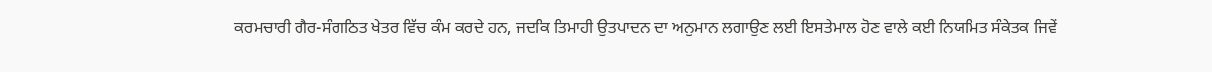ਕਰਮਚਾਰੀ ਗੈਰ-ਸੰਗਠਿਤ ਖੇਤਰ ਵਿੱਚ ਕੰਮ ਕਰਦੇ ਹਨ, ਜਦਕਿ ਤਿਮਾਹੀ ਉਤਪਾਦਨ ਦਾ ਅਨੁਮਾਨ ਲਗਾਉਣ ਲਈ ਇਸਤੇਮਾਲ ਹੋਣ ਵਾਲੇ ਕਈ ਨਿਯਮਿਤ ਸੰਕੇਤਕ ਜਿਵੇਂ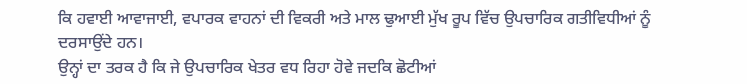ਕਿ ਹਵਾਈ ਆਵਾਜਾਈ, ਵਪਾਰਕ ਵਾਹਨਾਂ ਦੀ ਵਿਕਰੀ ਅਤੇ ਮਾਲ ਢੁਆਈ ਮੁੱਖ ਰੂਪ ਵਿੱਚ ਉਪਚਾਰਿਕ ਗਤੀਵਿਧੀਆਂ ਨੂੰ ਦਰਸਾਉਂਦੇ ਹਨ।
ਉਨ੍ਹਾਂ ਦਾ ਤਰਕ ਹੈ ਕਿ ਜੇ ਉਪਚਾਰਿਕ ਖੇਤਰ ਵਧ ਰਿਹਾ ਹੋਵੇ ਜਦਕਿ ਛੋਟੀਆਂ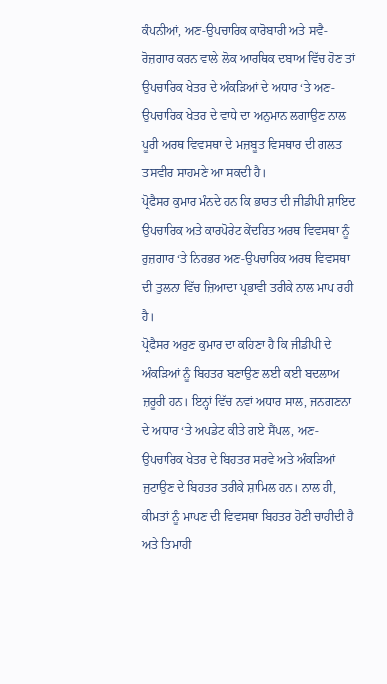ਕੰਪਨੀਆਂ, ਅਣ-ਉਪਚਾਰਿਕ ਕਾਰੋਬਾਰੀ ਅਤੇ ਸਵੈ-ਰੋਜ਼ਗਾਰ ਕਰਨ ਵਾਲੇ ਲੋਕ ਆਰਥਿਕ ਦਬਾਅ ਵਿੱਚ ਹੋਣ ਤਾਂ ਉਪਚਾਰਿਕ ਖੇਤਰ ਦੇ ਅੰਕੜਿਆਂ ਦੇ ਅਧਾਰ ‘ਤੇ ਅਣ-ਉਪਚਾਰਿਕ ਖੇਤਰ ਦੇ ਵਾਧੇ ਦਾ ਅਨੁਮਾਨ ਲਗਾਉਣ ਨਾਲ ਪੂਰੀ ਅਰਥ ਵਿਵਸਥਾ ਦੇ ਮਜ਼ਬੂਤ ਵਿਸਥਾਰ ਦੀ ਗਲਤ ਤਸਵੀਰ ਸਾਹਮਣੇ ਆ ਸਕਦੀ ਹੈ।
ਪ੍ਰੋਫੈਸਰ ਕੁਮਾਰ ਮੰਨਦੇ ਹਨ ਕਿ ਭਾਰਤ ਦੀ ਜੀਡੀਪੀ ਸ਼ਾਇਦ ਉਪਚਾਰਿਕ ਅਤੇ ਕਾਰਪੋਰੇਟ ਕੇਂਦਰਿਤ ਅਰਥ ਵਿਵਸਥਾ ਨੂੰ ਰੁਜ਼ਗਾਰ ‘ਤੇ ਨਿਰਭਰ ਅਣ-ਉਪਚਾਰਿਕ ਅਰਥ ਵਿਵਸਥਾ ਦੀ ਤੁਲਨਾ ਵਿੱਚ ਜ਼ਿਆਦਾ ਪ੍ਰਭਾਵੀ ਤਰੀਕੇ ਨਾਲ ਮਾਪ ਰਹੀ ਹੈ।
ਪ੍ਰੋਫੈਸਰ ਅਰੁਣ ਕੁਮਾਰ ਦਾ ਕਹਿਣਾ ਹੈ ਕਿ ਜੀਡੀਪੀ ਦੇ ਅੰਕੜਿਆਂ ਨੂੰ ਬਿਹਤਰ ਬਣਾਉਣ ਲਈ ਕਈ ਬਦਲਾਅ ਜ਼ਰੂਰੀ ਹਨ। ਇਨ੍ਹਾਂ ਵਿੱਚ ਨਵਾਂ ਅਧਾਰ ਸਾਲ, ਜਨਗਣਨਾ ਦੇ ਅਧਾਰ ‘ਤੇ ਅਪਡੇਟ ਕੀਤੇ ਗਏ ਸੈਂਪਲ, ਅਣ-ਉਪਚਾਰਿਕ ਖੇਤਰ ਦੇ ਬਿਹਤਰ ਸਰਵੇ ਅਤੇ ਅੰਕੜਿਆਂ ਜੁਟਾਉਣ ਦੇ ਬਿਹਤਰ ਤਰੀਕੇ ਸ਼ਾਮਿਲ ਹਨ। ਨਾਲ ਹੀ, ਕੀਮਤਾਂ ਨੂੰ ਮਾਪਣ ਦੀ ਵਿਵਸਥਾ ਬਿਹਤਰ ਹੋਣੀ ਚਾਹੀਦੀ ਹੈ ਅਤੇ ਤਿਮਾਹੀ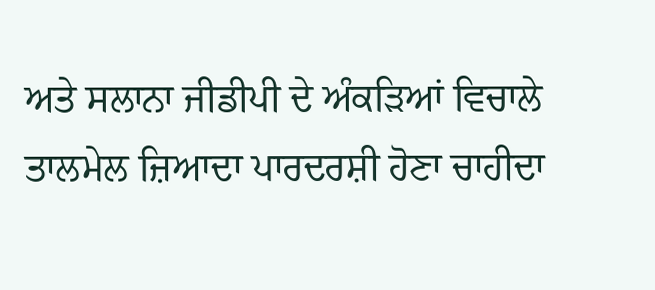ਅਤੇ ਸਲਾਨਾ ਜੀਡੀਪੀ ਦੇ ਅੰਕੜਿਆਂ ਵਿਚਾਲੇ ਤਾਲਮੇਲ ਜ਼ਿਆਦਾ ਪਾਰਦਰਸ਼ੀ ਹੋਣਾ ਚਾਹੀਦਾ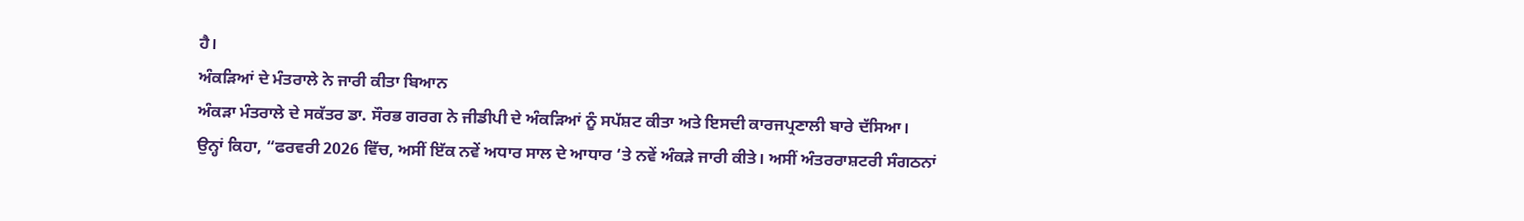ਹੈ।
ਅੰਕੜਿਆਂ ਦੇ ਮੰਤਰਾਲੇ ਨੇ ਜਾਰੀ ਕੀਤਾ ਬਿਆਨ
ਅੰਕੜਾ ਮੰਤਰਾਲੇ ਦੇ ਸਕੱਤਰ ਡਾ. ਸੌਰਭ ਗਰਗ ਨੇ ਜੀਡੀਪੀ ਦੇ ਅੰਕੜਿਆਂ ਨੂੰ ਸਪੱਸ਼ਟ ਕੀਤਾ ਅਤੇ ਇਸਦੀ ਕਾਰਜਪ੍ਰਣਾਲੀ ਬਾਰੇ ਦੱਸਿਆ।
ਉਨ੍ਹਾਂ ਕਿਹਾ, “ਫਰਵਰੀ 2026 ਵਿੱਚ, ਅਸੀਂ ਇੱਕ ਨਵੇਂ ਅਧਾਰ ਸਾਲ ਦੇ ਆਧਾਰ ‘ਤੇ ਨਵੇਂ ਅੰਕੜੇ ਜਾਰੀ ਕੀਤੇ। ਅਸੀਂ ਅੰਤਰਰਾਸ਼ਟਰੀ ਸੰਗਠਨਾਂ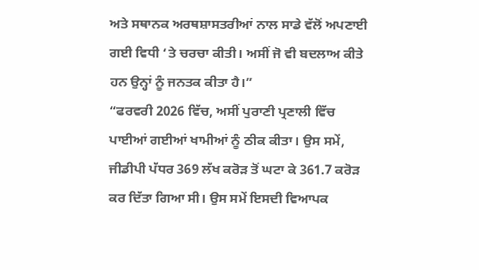ਅਤੇ ਸਥਾਨਕ ਅਰਥਸ਼ਾਸਤਰੀਆਂ ਨਾਲ ਸਾਡੇ ਵੱਲੋਂ ਅਪਣਾਈ ਗਈ ਵਿਧੀ ‘ਤੇ ਚਰਚਾ ਕੀਤੀ। ਅਸੀਂ ਜੋ ਵੀ ਬਦਲਾਅ ਕੀਤੇ ਹਨ ਉਨ੍ਹਾਂ ਨੂੰ ਜਨਤਕ ਕੀਤਾ ਹੈ।”
“ਫਰਵਰੀ 2026 ਵਿੱਚ, ਅਸੀਂ ਪੁਰਾਣੀ ਪ੍ਰਣਾਲੀ ਵਿੱਚ ਪਾਈਆਂ ਗਈਆਂ ਖਾਮੀਆਂ ਨੂੰ ਠੀਕ ਕੀਤਾ। ਉਸ ਸਮੇਂ, ਜੀਡੀਪੀ ਪੱਧਰ 369 ਲੱਖ ਕਰੋੜ ਤੋਂ ਘਟਾ ਕੇ 361.7 ਕਰੋੜ ਕਰ ਦਿੱਤਾ ਗਿਆ ਸੀ। ਉਸ ਸਮੇਂ ਇਸਦੀ ਵਿਆਪਕ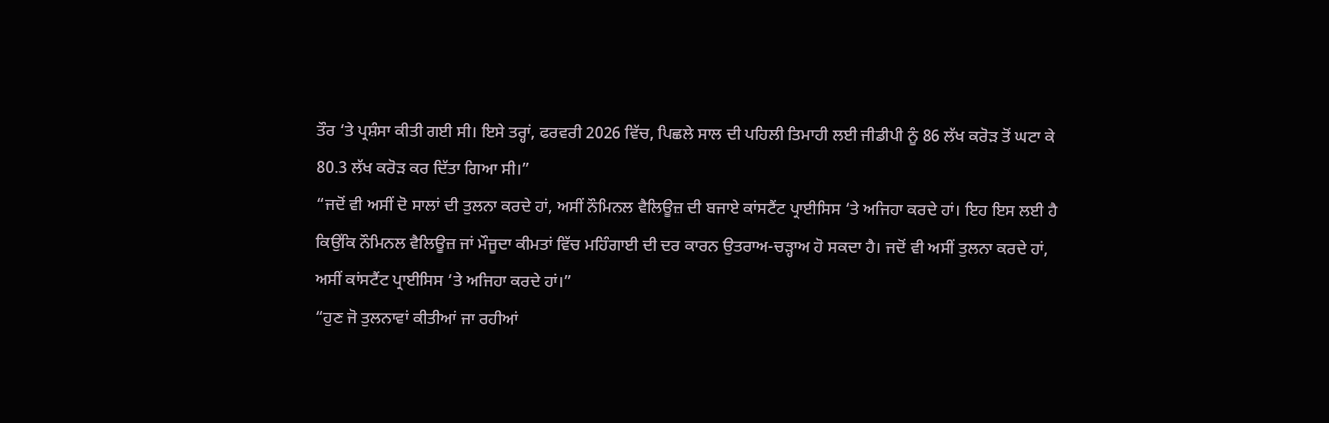ਤੌਰ ‘ਤੇ ਪ੍ਰਸ਼ੰਸਾ ਕੀਤੀ ਗਈ ਸੀ। ਇਸੇ ਤਰ੍ਹਾਂ, ਫਰਵਰੀ 2026 ਵਿੱਚ, ਪਿਛਲੇ ਸਾਲ ਦੀ ਪਹਿਲੀ ਤਿਮਾਹੀ ਲਈ ਜੀਡੀਪੀ ਨੂੰ 86 ਲੱਖ ਕਰੋੜ ਤੋਂ ਘਟਾ ਕੇ 80.3 ਲੱਖ ਕਰੋੜ ਕਰ ਦਿੱਤਾ ਗਿਆ ਸੀ।”
“ਜਦੋਂ ਵੀ ਅਸੀਂ ਦੋ ਸਾਲਾਂ ਦੀ ਤੁਲਨਾ ਕਰਦੇ ਹਾਂ, ਅਸੀਂ ਨੌਮਿਨਲ ਵੈਲਿਊਜ਼ ਦੀ ਬਜਾਏ ਕਾਂਸਟੈਂਟ ਪ੍ਰਾਈਸਿਸ ‘ਤੇ ਅਜਿਹਾ ਕਰਦੇ ਹਾਂ। ਇਹ ਇਸ ਲਈ ਹੈ ਕਿਉਂਕਿ ਨੌਮਿਨਲ ਵੈਲਿਊਜ਼ ਜਾਂ ਮੌਜੂਦਾ ਕੀਮਤਾਂ ਵਿੱਚ ਮਹਿੰਗਾਈ ਦੀ ਦਰ ਕਾਰਨ ਉਤਰਾਅ-ਚੜ੍ਹਾਅ ਹੋ ਸਕਦਾ ਹੈ। ਜਦੋਂ ਵੀ ਅਸੀਂ ਤੁਲਨਾ ਕਰਦੇ ਹਾਂ, ਅਸੀਂ ਕਾਂਸਟੈਂਟ ਪ੍ਰਾਈਸਿਸ ‘ਤੇ ਅਜਿਹਾ ਕਰਦੇ ਹਾਂ।”
“ਹੁਣ ਜੋ ਤੁਲਨਾਵਾਂ ਕੀਤੀਆਂ ਜਾ ਰਹੀਆਂ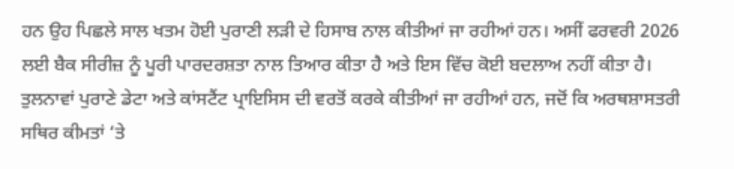ਹਨ ਉਹ ਪਿਛਲੇ ਸਾਲ ਖਤਮ ਹੋਈ ਪੁਰਾਣੀ ਲੜੀ ਦੇ ਹਿਸਾਬ ਨਾਲ ਕੀਤੀਆਂ ਜਾ ਰਹੀਆਂ ਹਨ। ਅਸੀਂ ਫਰਵਰੀ 2026 ਲਈ ਬੈਕ ਸੀਰੀਜ਼ ਨੂੰ ਪੂਰੀ ਪਾਰਦਰਸ਼ਤਾ ਨਾਲ ਤਿਆਰ ਕੀਤਾ ਹੈ ਅਤੇ ਇਸ ਵਿੱਚ ਕੋਈ ਬਦਲਾਅ ਨਹੀਂ ਕੀਤਾ ਹੈ। ਤੁਲਨਾਵਾਂ ਪੁਰਾਣੇ ਡੇਟਾ ਅਤੇ ਕਾਂਸਟੈਂਟ ਪ੍ਰਾਇਸਿਸ ਦੀ ਵਰਤੋਂ ਕਰਕੇ ਕੀਤੀਆਂ ਜਾ ਰਹੀਆਂ ਹਨ, ਜਦੋਂ ਕਿ ਅਰਥਸ਼ਾਸਤਰੀ ਸਥਿਰ ਕੀਮਤਾਂ ‘ਤੇ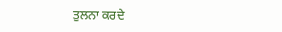ਤੁਲਨਾ ਕਰਦੇ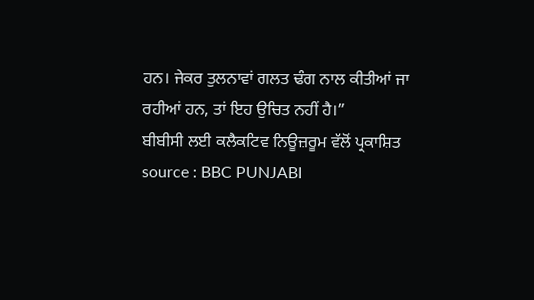ਹਨ। ਜੇਕਰ ਤੁਲਨਾਵਾਂ ਗਲਤ ਢੰਗ ਨਾਲ ਕੀਤੀਆਂ ਜਾ ਰਹੀਆਂ ਹਨ, ਤਾਂ ਇਹ ਉਚਿਤ ਨਹੀਂ ਹੈ।”
ਬੀਬੀਸੀ ਲਈ ਕਲੈਕਟਿਵ ਨਿਊਜ਼ਰੂਮ ਵੱਲੋਂ ਪ੍ਰਕਾਸ਼ਿਤ
source : BBC PUNJABI